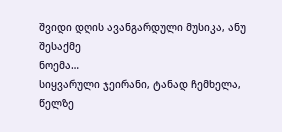შვიდი დღის ავანგარდული მუსიკა, ანუ შესაქმე
ნოემა…
სიყვარული ჯეირანი, ტანად ჩემხელა,
წელზე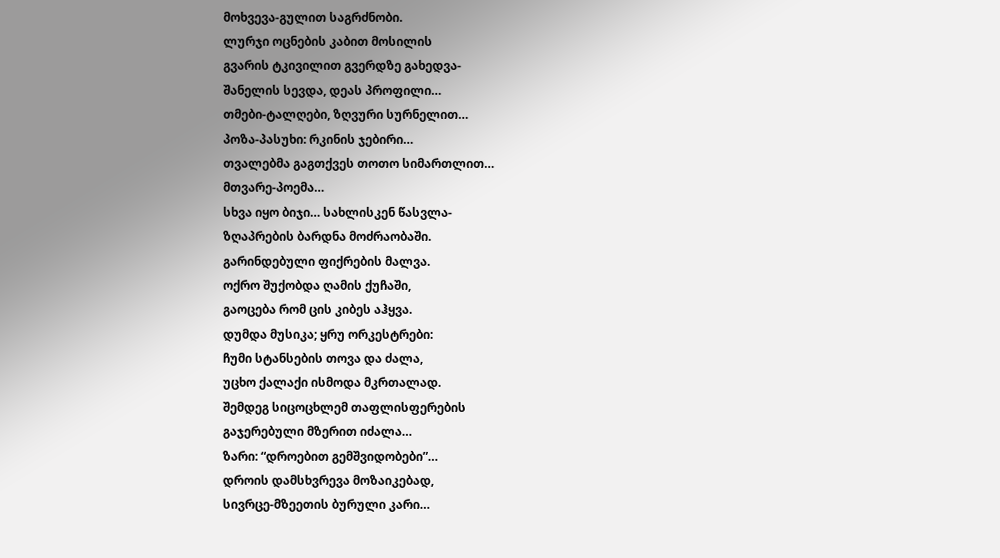მოხვევა-გულით საგრძნობი.
ლურჯი ოცნების კაბით მოსილის
გვარის ტკივილით გვერდზე გახედვა-
შანელის სევდა, დეას პროფილი…
თმები-ტალღები, ზღვური სურნელით…
პოზა-პასუხი: რკინის ჯებირი…
თვალებმა გაგთქვეს თოთო სიმართლით…
მთვარე-პოემა…
სხვა იყო ბიჯი… სახლისკენ წასვლა-
ზღაპრების ბარდნა მოძრაობაში.
გარინდებული ფიქრების მალვა.
ოქრო შუქობდა ღამის ქუჩაში,
გაოცება რომ ცის კიბეს აჰყვა.
დუმდა მუსიკა; ყრუ ორკესტრები:
ჩუმი სტანსების თოვა და ძალა,
უცხო ქალაქი ისმოდა მკრთალად.
შემდეგ სიცოცხლემ თაფლისფერების
გაჯერებული მზერით იძალა…
ზარი: “დროებით გემშვიდობები”…
დროის დამსხვრევა მოზაიკებად,
სივრცე-მზეეთის ბურული კარი…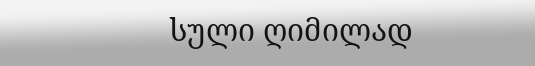სული ღიმილად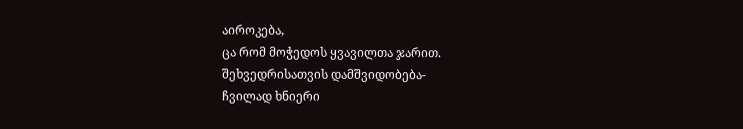აიროკება,
ცა რომ მოჭედოს ყვავილთა ჯარით.
შეხვედრისათვის დამშვიდობება-
ჩვილად ხნიერი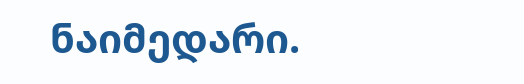ნაიმედარი.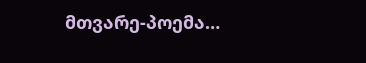მთვარე-პოემა…